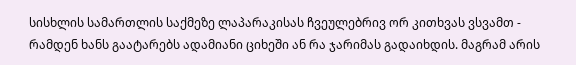სისხლის სამართლის საქმეზე ლაპარაკისას ჩვეულებრივ ორ კითხვას ვსვამთ - რამდენ ხანს გაატარებს ადამიანი ციხეში ან რა ჯარიმას გადაიხდის. მაგრამ არის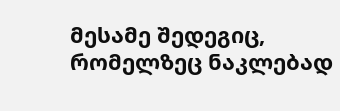მესამე შედეგიც, რომელზეც ნაკლებად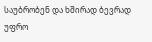საუბრობენ და ხშირად ბევრად უფრო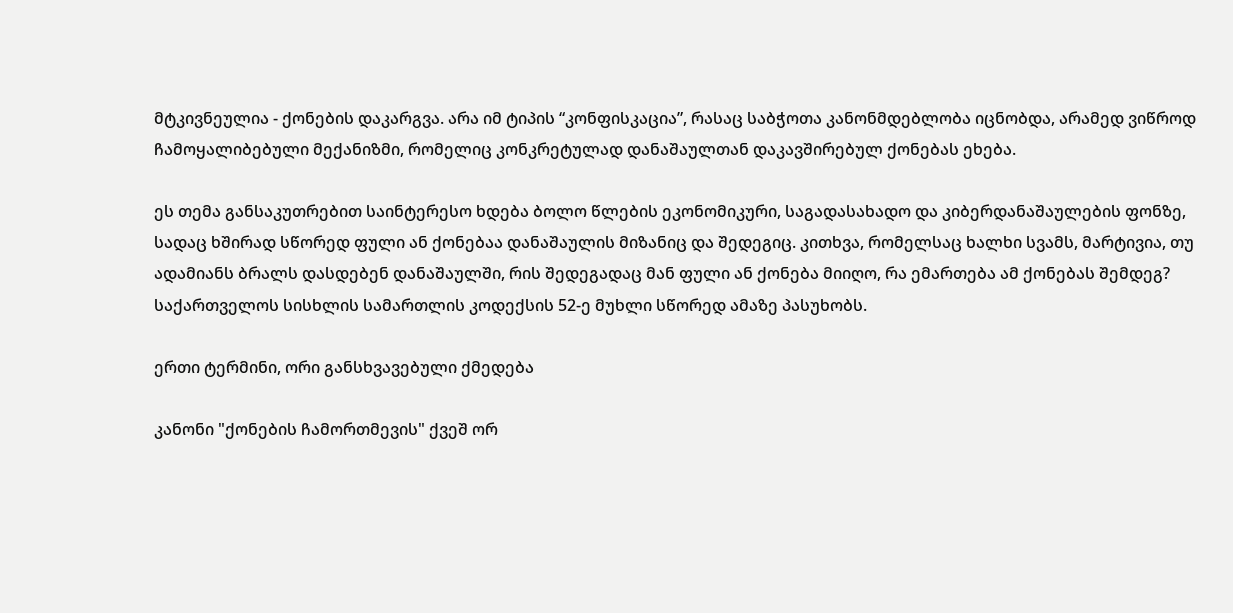მტკივნეულია - ქონების დაკარგვა. არა იმ ტიპის “კონფისკაცია”, რასაც საბჭოთა კანონმდებლობა იცნობდა, არამედ ვიწროდ ჩამოყალიბებული მექანიზმი, რომელიც კონკრეტულად დანაშაულთან დაკავშირებულ ქონებას ეხება.

ეს თემა განსაკუთრებით საინტერესო ხდება ბოლო წლების ეკონომიკური, საგადასახადო და კიბერდანაშაულების ფონზე, სადაც ხშირად სწორედ ფული ან ქონებაა დანაშაულის მიზანიც და შედეგიც. კითხვა, რომელსაც ხალხი სვამს, მარტივია, თუ ადამიანს ბრალს დასდებენ დანაშაულში, რის შედეგადაც მან ფული ან ქონება მიიღო, რა ემართება ამ ქონებას შემდეგ? საქართველოს სისხლის სამართლის კოდექსის 52-ე მუხლი სწორედ ამაზე პასუხობს.

ერთი ტერმინი, ორი განსხვავებული ქმედება

კანონი "ქონების ჩამორთმევის" ქვეშ ორ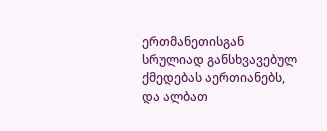ერთმანეთისგან სრულიად განსხვავებულ ქმედებას აერთიანებს, და ალბათ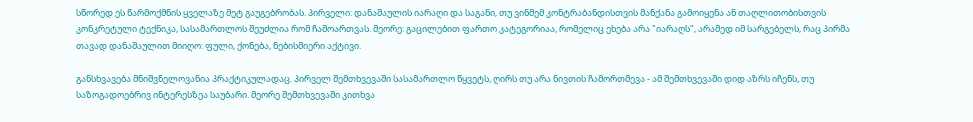სწორედ ეს წარმოქმნის ყველაზე მეტ გაუგებრობას. პირველი: დანაშაულის იარაღი და საგანი, თუ ვინმემ კონტრაბანდისთვის მანქანა გამოიყენა ან თაღლითობისთვის კონკრეტული ტექნიკა, სასამართლოს შეუძლია რომ ჩამოართვას. მეორე: გაცილებით ფართო კატეგორიაა, რომელიც ეხება არა "იარაღს", არამედ იმ სარგებელს, რაც პირმა თავად დანაშაულით მიიღო: ფული, ქონება, ნებისმიერი აქტივი.

განსხვავება მნიშვნელოვანია პრაქტიკულადაც. პირველ შემთხვევაში სასამართლო წყვეტს, ღირს თუ არა ნივთის ჩამორთმევა - ამ შემთხვევაში დიდ აზრს იჩენს, თუ საზოგადოებრივ ინტერესზეა საუბარი. მეორე შემთხვევაში კითხვა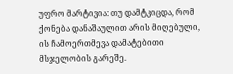უფრო მარტივია: თუ დამტკიცდა, რომ ქონება დანაშაულით არის მიღებული, ის ჩამოერთმევა დამატებითი მსჯელობის გარეშე.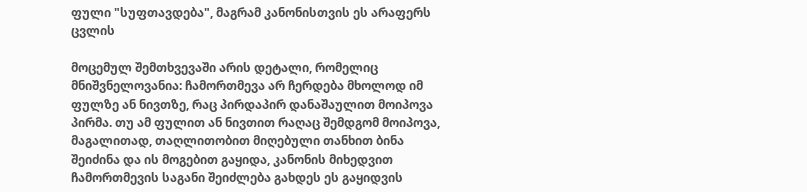ფული "სუფთავდება", მაგრამ კანონისთვის ეს არაფერს ცვლის

მოცემულ შემთხვევაში არის დეტალი, რომელიც მნიშვნელოვანია: ჩამორთმევა არ ჩერდება მხოლოდ იმ ფულზე ან ნივთზე, რაც პირდაპირ დანაშაულით მოიპოვა პირმა. თუ ამ ფულით ან ნივთით რაღაც შემდგომ მოიპოვა, მაგალითად, თაღლითობით მიღებული თანხით ბინა შეიძინა და ის მოგებით გაყიდა, კანონის მიხედვით ჩამორთმევის საგანი შეიძლება გახდეს ეს გაყიდვის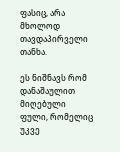ფასიც, არა მხოლოდ თავდაპირველი თანხა.

ეს ნიშნავს რომ დანაშაულით მიღებული ფული, რომელიც უკვე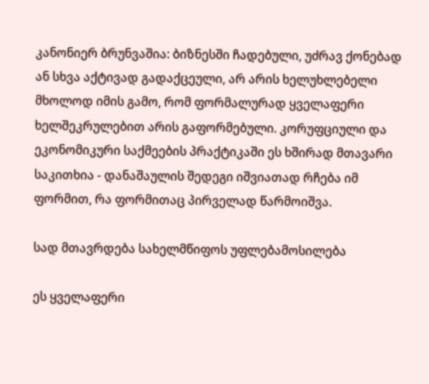კანონიერ ბრუნვაშია: ბიზნესში ჩადებული, უძრავ ქონებად ან სხვა აქტივად გადაქცეული, არ არის ხელუხლებელი მხოლოდ იმის გამო, რომ ფორმალურად ყველაფერი ხელშეკრულებით არის გაფორმებული. კორუფციული და ეკონომიკური საქმეების პრაქტიკაში ეს ხშირად მთავარი საკითხია - დანაშაულის შედეგი იშვიათად რჩება იმ ფორმით, რა ფორმითაც პირველად წარმოიშვა.

სად მთავრდება სახელმწიფოს უფლებამოსილება

ეს ყველაფერი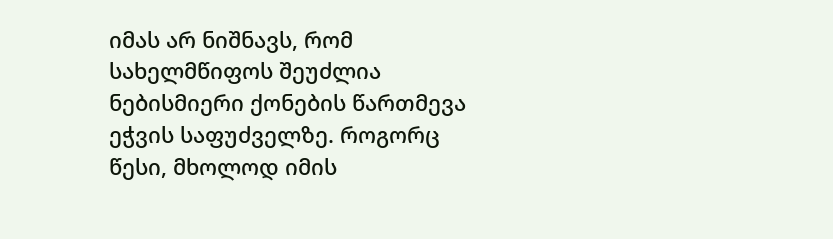იმას არ ნიშნავს, რომ სახელმწიფოს შეუძლია ნებისმიერი ქონების წართმევა ეჭვის საფუძველზე. როგორც წესი, მხოლოდ იმის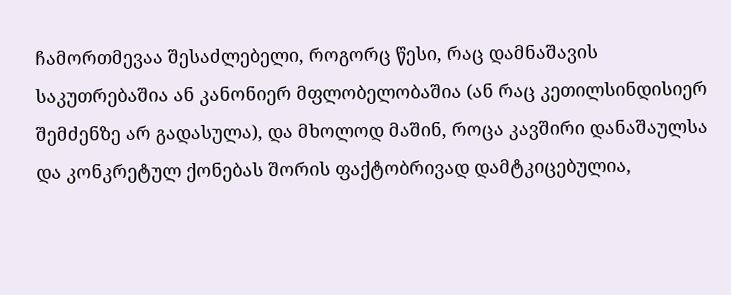ჩამორთმევაა შესაძლებელი, როგორც წესი, რაც დამნაშავის საკუთრებაშია ან კანონიერ მფლობელობაშია (ან რაც კეთილსინდისიერ შემძენზე არ გადასულა), და მხოლოდ მაშინ, როცა კავშირი დანაშაულსა და კონკრეტულ ქონებას შორის ფაქტობრივად დამტკიცებულია,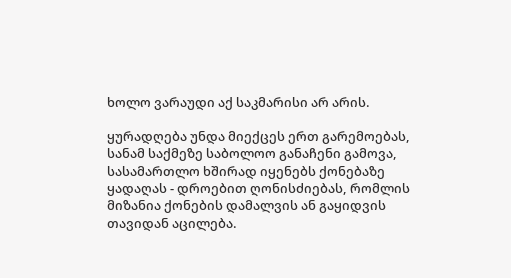ხოლო ვარაუდი აქ საკმარისი არ არის.

ყურადღება უნდა მიექცეს ერთ გარემოებას, სანამ საქმეზე საბოლოო განაჩენი გამოვა, სასამართლო ხშირად იყენებს ქონებაზე ყადაღას - დროებით ღონისძიებას, რომლის მიზანია ქონების დამალვის ან გაყიდვის თავიდან აცილება.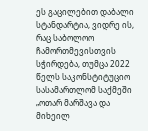ეს გაცილებით დაბალი სტანდარტია, ვიდრე ის, რაც საბოლოო ჩამორთმევისთვის სჭირდება, თუმცა 2022 წელს საკონსტიტუციო სასამართლომ საქმეში „ოთარ მარშავა და მიხეილ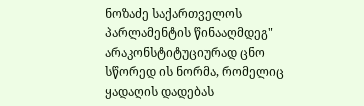ნოზაძე საქართველოს პარლამენტის წინააღმდეგ" არაკონსტიტუციურად ცნო სწორედ ის ნორმა, რომელიც ყადაღის დადებას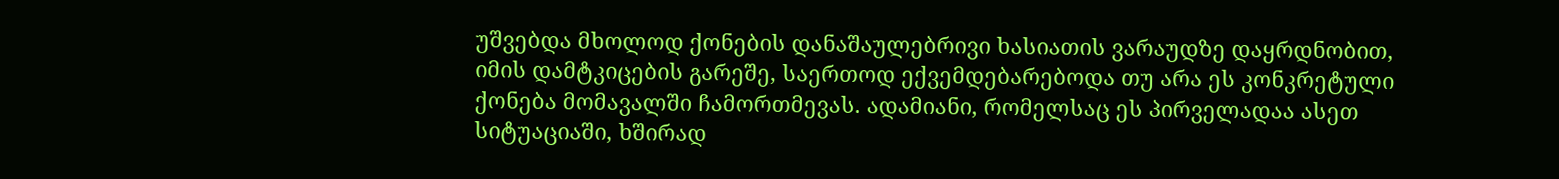უშვებდა მხოლოდ ქონების დანაშაულებრივი ხასიათის ვარაუდზე დაყრდნობით, იმის დამტკიცების გარეშე, საერთოდ ექვემდებარებოდა თუ არა ეს კონკრეტული ქონება მომავალში ჩამორთმევას. ადამიანი, რომელსაც ეს პირველადაა ასეთ სიტუაციაში, ხშირად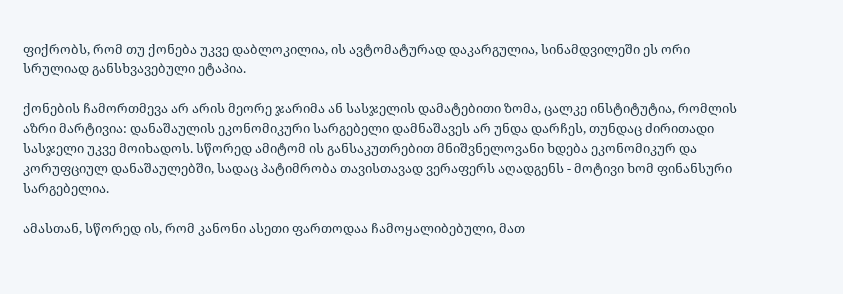ფიქრობს, რომ თუ ქონება უკვე დაბლოკილია, ის ავტომატურად დაკარგულია, სინამდვილეში ეს ორი სრულიად განსხვავებული ეტაპია.

ქონების ჩამორთმევა არ არის მეორე ჯარიმა ან სასჯელის დამატებითი ზომა, ცალკე ინსტიტუტია, რომლის აზრი მარტივია: დანაშაულის ეკონომიკური სარგებელი დამნაშავეს არ უნდა დარჩეს, თუნდაც ძირითადი სასჯელი უკვე მოიხადოს. სწორედ ამიტომ ის განსაკუთრებით მნიშვნელოვანი ხდება ეკონომიკურ და კორუფციულ დანაშაულებში, სადაც პატიმრობა თავისთავად ვერაფერს აღადგენს - მოტივი ხომ ფინანსური სარგებელია.

ამასთან, სწორედ ის, რომ კანონი ასეთი ფართოდაა ჩამოყალიბებული, მათ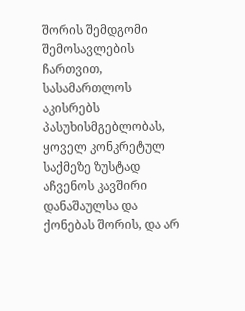შორის შემდგომი შემოსავლების ჩართვით, სასამართლოს აკისრებს პასუხისმგებლობას, ყოველ კონკრეტულ საქმეზე ზუსტად აჩვენოს კავშირი დანაშაულსა და ქონებას შორის, და არ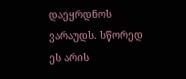დაეყრდნოს ვარაუდს. სწორედ ეს არის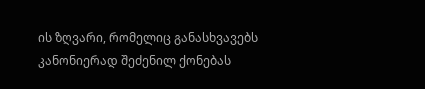ის ზღვარი, რომელიც განასხვავებს კანონიერად შეძენილ ქონებას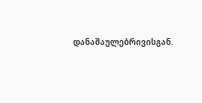დანაშაულებრივისგან.